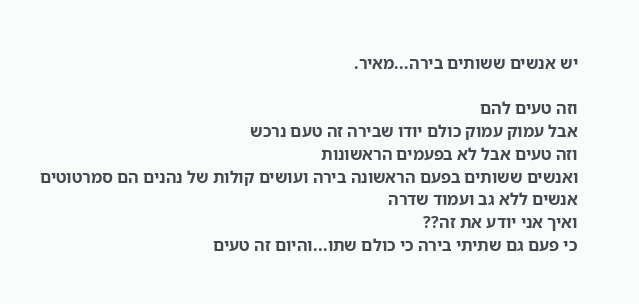יש אנשים ששותים בירה...מאיר.

וזה טעים להם
אבל עמוק עמוק כולם יודו שבירה זה טעם נרכש
וזה טעים אבל לא בפעמים הראשונות
ואנשים ששותים בפעם הראשונה בירה ועושים קולות של נהנים הם סמרטוטים
אנשים ללא גב ועמוד שדרה
ואיך אני יודע את זה??
כי פעם גם שתיתי בירה כי כולם שתו...והיום זה טעים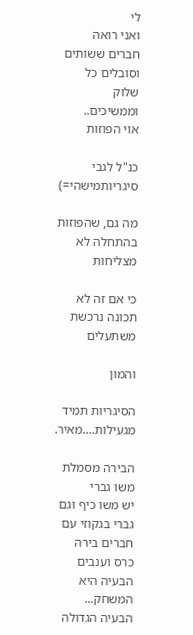לי
ואני רואה חברים ששותים וסובלים כל שלוק
וממשיכים..
אוי הפוזות

כנ"ל לגבי סיגריותמישהי=)

מה גם, שהפוזות בהתחלה לא מצליחות

כי אם זה לא תכונה נרכשת משתעלים

והמון

הסיגריות תמיד מגעילות....מאיר.

הבירה מסמלת משו גברי
יש משו כיף וגם גברי בגקוזי עם חברים בירה כרס וענבים
הבעיה היא המשחק...
הבעיה הגדולה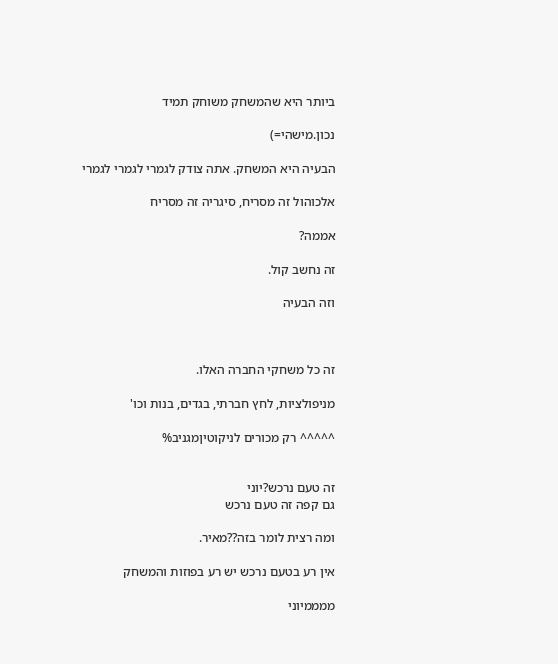ביותר היא שהמשחק משוחק תמיד

נכון.מישהי=)

הבעיה היא המשחק. אתה צודק לגמרי לגמרי לגמרי

אלכוהול זה מסריח, סיגריה זה מסריח

אממה?

זה נחשב קול.

וזה הבעיה



זה כל משחקי החברה האלו.

מניפולציות, לחץ חברתי, בגדים, בנות וכו'

^^^^^ רק מכורים לניקוטיןמגניב%


זה טעם נרכש?יוני
גם קפה זה טעם נרכש

ומה רצית לומר בזה??מאיר.

אין רע בטעם נרכש יש רע בפוזות והמשחק

ממממיוני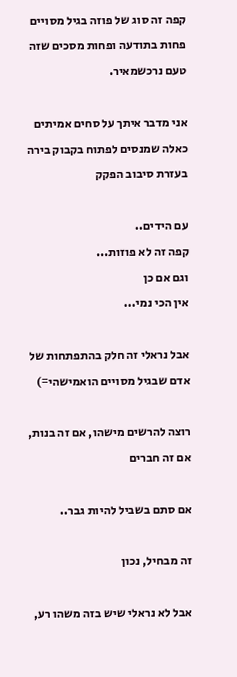קפה זה סוג של פוזה בגיל מסויים
פחות בתודעה ופחות מסכים שזה טעם נרכשמאיר.

אני מדבר איתך על סחים אמיתים
כאלה שמנסים לפתוח בקבוק בירה בעזרת סיבוב הפקק

עם הידים..
קפה זה לא פוזות...
וגם אם כן
אין הכי נמי...

אבל נראלי זה חלק בהתפתחות של אדם שבגיל מסויים הואמישהי=)

רוצה להרשים מישהו, אם זה בנות, אם זה חברים

אם סתם בשביל להיות גבר..

זה מבחיל, נכון

אבל לא נראלי שיש בזה משהו רע,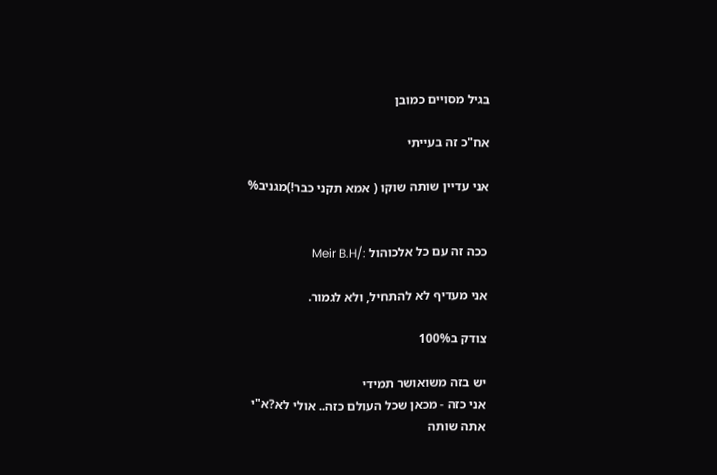בגיל מסויים כמובן

אח"כ זה בעייתי

אני עדיין שותה שוקו ( אמא תקני כבר!)מגניב%


ככה זה עם כל אלכוהול :/Meir B.H

אני מעדיף לא להתחיל, ולא לגמור.

צודק ב100%

יש בזה משואושר תמידי
אני כזה - מכאן שכל העולם כזה.. אולי לא?א"י
אתה שותה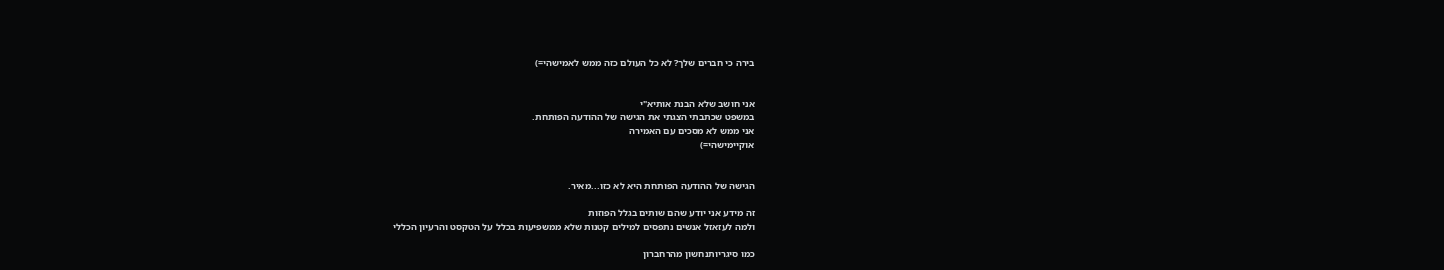בירה כי חברים שלך? לא כל העולם כזה ממש לאמישהי=)


אני חושב שלא הבנת אותיא"י
במשפט שכתבתי הצגתי את הגישה של ההודעה הפותחת.
אני ממש לא מסכים עם האמירה
אוקיימישהי=)


הגישה של ההודעה הפותחת היא לא כזו...מאיר.

זה מידע אני יודע שהם שותים בגלל הפוזות
ולמה לעזאזל אנשים נתפסים למילים קטנות שלא ממשפיעות בכלל על הטקסט והרעיון הכללי

כמו סיגריותנחשון מהרחברון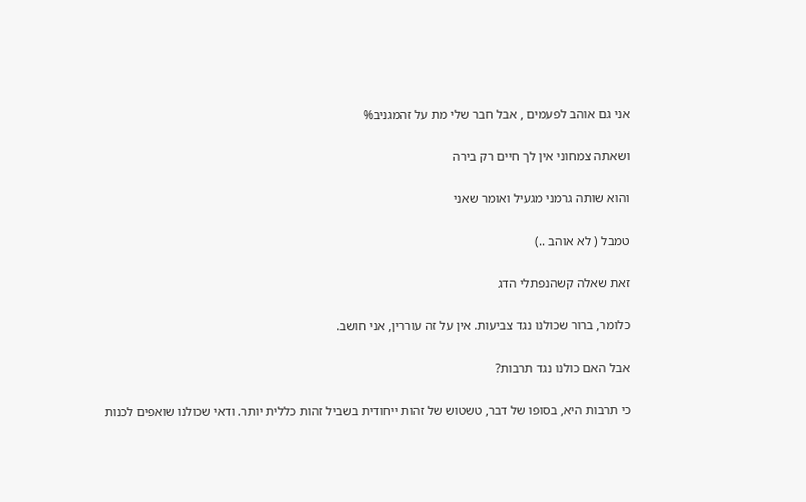אני גם אוהב לפעמים , אבל חבר שלי מת על זהמגניב%

ושאתה צמחוני אין לך חיים רק בירה

והוא שותה גרמני מגעיל ואומר שאני

טמבל ( לא אוהב ..)

זאת שאלה קשהנפתלי הדג

כלומר, ברור שכולנו נגד צביעות. אין על זה עוררין, אני חושב.

אבל האם כולנו נגד תרבות?

כי תרבות היא, בסופו של דבר, טשטוש של זהות ייחודית בשביל זהות כללית יותר. ודאי שכולנו שואפים לכנות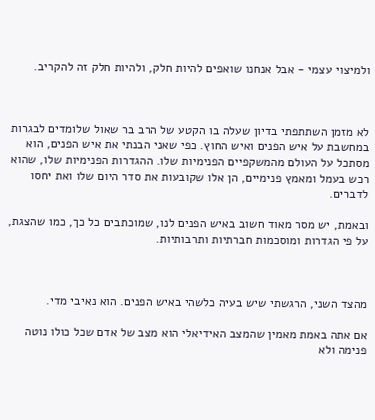ולמיצוי עצמי - אבל אנחנו שואפים להיות חלק, ולהיות חלק זה להקריב.



לא מזמן השתתפתי בדיון שעלה בו הקטע של הרב בר שאול שלומדים לבגרות במחשבת על איש הפנים ואיש החוץ. כפי שאני הבנתי את איש הפנים, הוא מסתכל על העולם מהמשקפיים הפנימיות שלו. ההגדרות הפנימיות שלו, שהוא רכש בעמל ומאמץ פנימיים, הן אלו שקובעות את סדר היום שלו ואת יחסו לדברים.

ובאמת, יש מסר מאוד חשוב באיש הפנים לנו, שמוכתבים כל כך, כמו שהצגת, על פי הגדרות ומוסכמות חברתיות ותרבותיות.



מהצד השני, הרגשתי שיש בעיה כלשהי באיש הפנים. הוא נאיבי מדי.

אם אתה באמת מאמין שהמצב האידיאלי הוא מצב של אדם שכל כולו נוטה פנימה ולא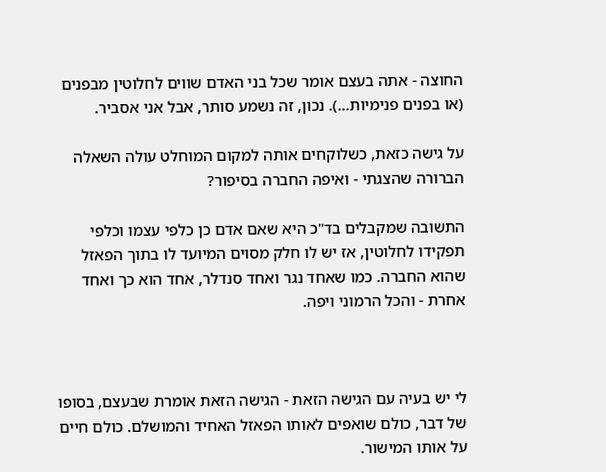החוצה - אתה בעצם אומר שכל בני האדם שווים לחלוטין מבפנים (או בפנים פנימיות...). נכון, זה נשמע סותר, אבל אני אסביר.

על גישה כזאת, כשלוקחים אותה למקום המוחלט עולה השאלה הברורה שהצגתי - ואיפה החברה בסיפור?

התשובה שמקבלים בד"כ היא שאם אדם כן כלפי עצמו וכלפי תפקידו לחלוטין, אז יש לו חלק מסוים המיועד לו בתוך הפאזל שהוא החברה. כמו שאחד נגר ואחד סנדלר, אחד הוא כך ואחד אחרת - והכל הרמוני ויפה.



לי יש בעיה עם הגישה הזאת - הגישה הזאת אומרת שבעצם, בסופו של דבר, כולם שואפים לאותו הפאזל האחיד והמושלם. כולם חיים על אותו המישור.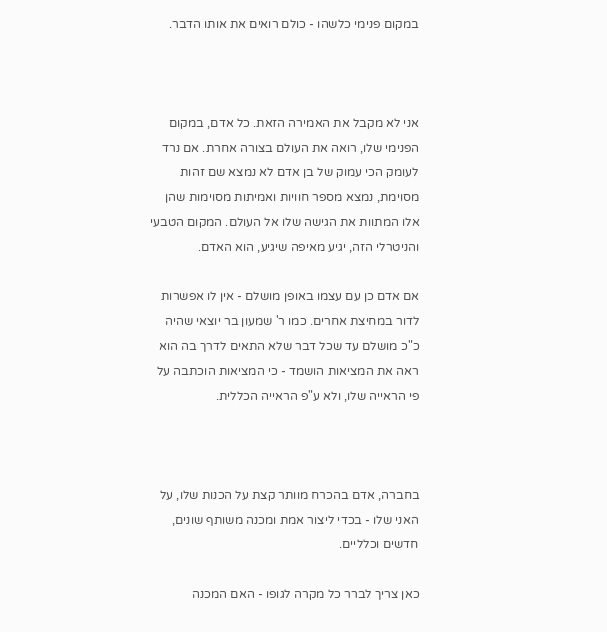במקום פנימי כלשהו - כולם רואים את אותו הדבר.



אני לא מקבל את האמירה הזאת. כל אדם, במקום הפנימי שלו, רואה את העולם בצורה אחרת. אם נרד לעומק הכי עמוק של בן אדם לא נמצא שם זהות מסוימת, נמצא מספר חוויות ואמיתות מסוימות שהן אלו המתוות את הגישה שלו אל העולם. המקום הטבעי והניטרלי הזה, יגיע מאיפה שיגיע, הוא האדם.

אם אדם כן עם עצמו באופן מושלם - אין לו אפשרות לדור במחיצת אחרים. כמו ר' שמעון בר יוצאי שהיה כ"כ מושלם עד שכל דבר שלא התאים לדרך בה הוא ראה את המציאות הושמד - כי המציאות הוכתבה על פי הראייה שלו, ולא ע"פ הראייה הכללית.



בחברה, אדם בהכרח מוותר קצת על הכנות שלו, על האני שלו - בכדי ליצור אמת ומכנה משותף שונים, חדשים וכלליים.

כאן צריך לברר כל מקרה לגופו - האם המכנה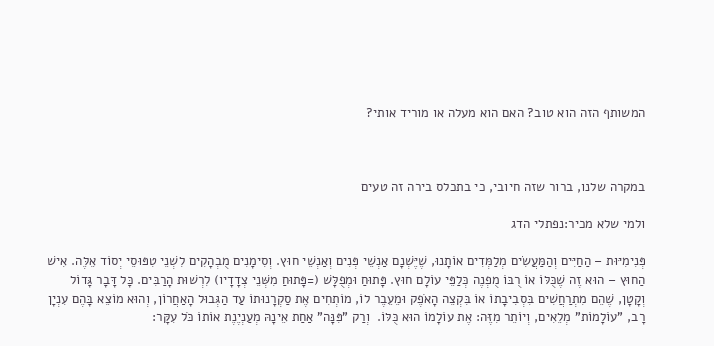המשותף הזה הוא טוב? האם הוא מעלה או מוריד אותי?



במקרה שלנו, ברור שזה חיובי, כי בתכלס בירה זה טעים

ולמי שלא מכיר:נפתלי הדג

פְּנִימִיּוּת – הַחַיִּים וְהַמַּעֲשִׂים מְלַמְּדִים אוֹתָנוּ, שֶׁיֶּשְׁנָם אַנְשֵׁי פְּנִים וְאַנְשֵׁי חוּץ. וְסִימָנִים מֻבְהָקִים לִשְׁנֵי טִפּוּסֵי יְסוֹד אֵלֶּה. אִישׁ הַחוּץ – הוּא זֶה שֶׁכֻּלּוֹ אוֹ רֻבּוֹ מֻפְנֶה כְּלַפֵּי עוֹלָם חוּץ. פָּתוּחַ וּמְפֻלָּשׁ (=פָּתוּחַ מִשְּׁנֵי צְדָדָיו) לִרְשׁוּת הָרַבִּים. כָּל דָּבָר גָּדוֹל וְקָטָן, שֶׁהֵם מִתְרַחֲשִׁים בִּסְבִיבָתוֹ אוֹ בִּקְצֵה הָאֹפֶק וּמֵעֵבֶר לוֹ, מוֹתְחִים אֶת סַקְרָנוּתוֹ עַד הַגְּבוּל הָאַחֲרוֹן, וְהוּא מוֹצֵא בָּהֶם עִנְיָן רָב, "עוֹלָמוֹת" מְלֵאִים, וְיוֹתֵר מִזֶּה: אֶת עוֹלָמוֹ הוּא כֻּלּוֹ.  וְרַק "פִּנָּה" אַחַת אֵינָהּ מְעַנְיֶנֶת אוֹתוֹ כֹּל עִקָּר: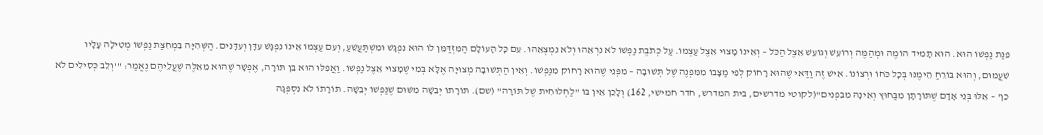פִּנַּת נַפְשׁוֹ הוּא. הוּא תָּמִיד הוֹמֶה וּמְהַמֶּה וְרוֹעֵשׁ וְגוֹעֵשׁ אֵצֶל הַכֹּל – וְאֵינוֹ מָצוּי אֵצֶל עַצְמוֹ. עַל כְּתֹבֶת נַפְשׁוֹ לֹא נִרְאֵהוּ וְלֹא נִמְצְאֵהוּ. עִם כָּל הָעוֹלָם הַמִּזְדַּמֵּן לוֹ הוּא נִפְגָּשׁ וּמִשְׁתַּעֲשֵׁעַ, וְעִם עַצְמוֹ אֵינוֹ נִפְגָּשׁ עִדָּן וְעִדָּנִים. הַשְּׁהִיָּה בִּמְחִצַּת נַפְשׁוֹ מְטִילָה עָלָיו שִׁעֲמוּם, וְהוּא בּוֹרֵחַ הֵימֶנּוּ בְּכָל כֹּחוֹ וּרְצוֹנוֹ. אִישׁ זֶה וַדַּאי שֶׁהוּא רָחוֹק לְפִי מַצָּבוֹ מִמִּפְנֶה שֶׁל תְּשׁוּבָה – מִפְּנֵי שֶׁהוּא רָחוֹק מִנַּפְשׁוֹ. וְאֵין הַתְּשׁוּבָה מְצוּיָה אֶלָּא בְּמִי שֶׁמָּצוּי אֵצֶל נַפְשׁוֹ. וַאֲפִלּוּ הוּא בֵּן תּוֹרָה, אֶפְשָׁר שֶׁהוּא מֵאֵלֶּה שֶׁעֲלֵיהֶם נֶאֱמַר: "'וְלֵב כְּסִילִים לֹא כֵן' – אֵלּוּ בְּנֵי אָדָם שֶׁתּוֹרָתָן מִבַּחוּץ וְאֵינָהּ מִבִּפְנִים"(לקוטי מדרשים, בית המדרש, חדר חמישי, 162) וְלָכֵן אֵין בּוֹ "לַחְלוּחִית שֶׁל תּוֹרָה" (שם). תּוֹרָתוֹ יְבֵשָׁה מִשּׁוּם שֶׁנַּפְשׁוֹ יְבֵשָׁה. תּוֹרָתוֹ לֹא נִסְפְּגָה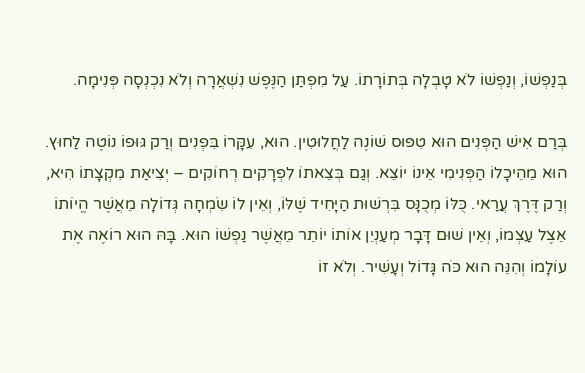בְּנַפְשׁוֹ, וְנַפְשׁוֹ לֹא טָבְלָה בְּתוֹרָתוֹ. עַל מִפְתַּן הַנֶּפֶשׁ נִשְׁאֲרָה וְלֹא נִכְנְסָה פְּנִימָה.

בְּרַם אִישׁ הַפְּנִים הוּא טִפּוּס שׁוֹנֶה לַחֲלוּטִין. הוּא, עִקָּרוֹ בִּפְנִים וְרַק גּוּפוֹ נוֹטֶה לַחוּץ. הוּא מֵהֵיכָלוֹ הַפְּנִימִי אֵינוֹ יוֹצֵא. וְגַם בְּצֵאתוֹ לִפְרָקִים רְחוֹקִים – יְצִיאַת מִקְצָתוֹ הִיא, וְרַק דֶּרֶךְ עֲרַאי. כֻּלּוֹ מְכֻנָּס בִּרְשׁוּת הַיָּחִיד שֶׁלּוֹ, וְאֵין לוֹ שִׂמְחָה גְּדוֹלָה מֵאֲשֶׁר הֱיוֹתוֹ אֵצֶל עַצְמוֹ, וְאֵין שׁוּם דָּבָר מְעַנְיֵן אוֹתוֹ יוֹתֵר מֵאֲשֶׁר נַפְשׁוֹ הוּא. בָּהּ הוּא רוֹאֶה אֶת עוֹלָמוֹ וְהִנֵּה הוּא כֹּה גָּדוֹל וְעָשִׁיר. וְלֹא זוֹ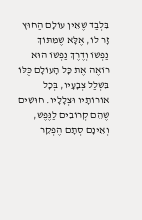בִּלְבַד שֶׁאֵין עוֹלָם הַחוּץ זָר לוֹ, אֶלָּא שֶׁמִּתּוֹךְ נַפְשׁוֹ וְדֶרֶךְ נַפְשׁוֹ הוּא רוֹאֶה אֶת כָּל הָעוֹלָם כֻּלּוֹ בִּשְׁלַל צְבָעָיו, בְּכָל אוֹרוֹתָיו וּצְלָלָיו. חוּשִׁים שֶׁהֵם קְרוֹבִים לַנֶּפֶשׁ, וְאֵינָם סְתָם הֶפְקֵר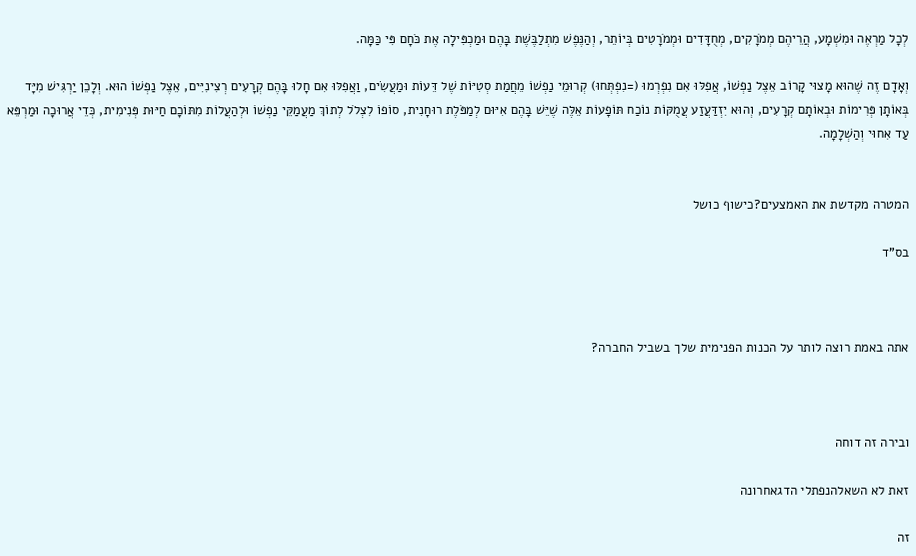לְכָל מַרְאֶה וּמִשְׁמָע, הֲרֵיהֶם מְמֹרָקִים, מְחֻדָּדִים וּמְמֹרָטִים בְּיוֹתֵר, וְהַנֶּפֶשׁ מִתְלַבֶּשֶׁת בָּהֶם וּמַכְפִּילָה אֶת כֹּחָם פִּי כַּמָּה.

וְאָדָם זֶה שֶׁהוּא מָצוּי קָרוֹב אֵצֶל נַפְשׁוֹ, אֲפִלּוּ אִם נִפְרְמוּ (=נִפְתְּחוּ) קְרוּמֵי נַפְשׁוֹ מֵחֲמַת סְטִיּוֹת שֶׁל דֵּעוֹת וּמַעֲשִׂים, וַאֲפִלּוּ אִם חָלוּ בָּהֶם קְרָעִים רְצִינִיִּים, אֵצֶל נַפְשׁוֹ הוּא. וְלָכֵן יַרְגִּישׁ מִיָּד בְּאוֹתָן פְּרִימוֹת וּבְאוֹתָם קְרָעִים, וְהוּא יִזְדַּעֲזַע עֲמֻקּוֹת נוֹכַח תּוֹפָעוֹת אֵלֶּה שֶׁיֵּשׁ בָּהֶם אִיּוּם לְמַפֹּלֶת רוּחָנִית, סוֹפוֹ לִצְלֹל לְתוֹךְ מַעֲמַקֵּי נַפְשׁוֹ וּלְהַעֲלוֹת מִתּוֹכָם חַיּוּת פְּנִימִית, כְּדֵי אֲרוּכָה וּמַרְפֵּא עַד אִחוּי וְהַשְׁלָמָה.


המטרה מקדשת את האמצעים?כישוף כושל

בס"ד



אתה באמת רוצה לותר על הכנות הפנימית שלך בשביל החברה?



ובירה זה דוחה

זאת לא השאלהנפתלי הדגאחרונה

זה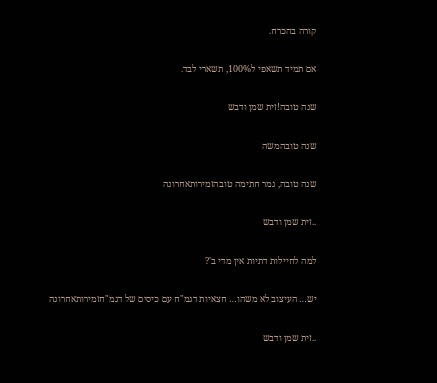קורה בהכרח.

אם תמיד תשאפי ל100%, תשארי לבד.

שנה טובה!זית שמן ודבש

שנה טובהמשה

שנה טובה, גמר חתימה טובהזמירותאחרונה

..זית שמן ודבש

למה לחיילות דתיות אין מדי ב'?

יש… העיצוב לא משהו… חצאיות דגמ"ח עם כיסים של דגמ"חזמירותאחרונה

..זית שמן ודבש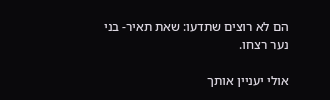הם לא רוצים שתדעו: שאת תאיר- בני נער רצחו.

אולי יעניין אותך